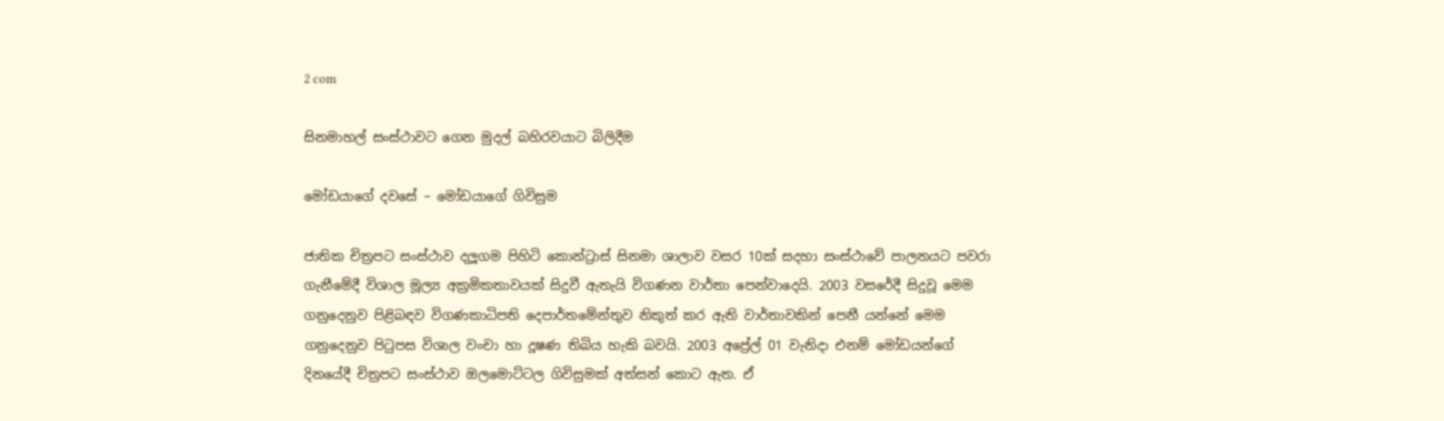2 com

සිනමාහල් සංස්ථාවට ගෙන මුදල් බහිරවයාට බිලිදීම

මෝඩයාගේ දවසේ – මෝඩයාගේ ගිවිසුම

ජාතික චිත්‍රපට සංස්ථාව දලූගම පිහිටි කොන්ට්‍රාස් සිනමා ශාලාව වසර 10ක් සදහා සංස්ථාවේ පාලනයට පවරා ගැනීමේදී විශාල මූල්‍ය අක්‍රමිකතාවයක් සිදුවී ඇතැයි විගණන වාර්තා පෙන්වාදෙයි. 2003 වසරේදී සිදුවූ මෙම ගනුදෙනුව පිළිබඳව විගණකාධිපති දෙපාර්තමේන්තුව නිකුත් කර ඇති වාර්තාවකින් පෙනී යන්නේ මෙම ගනුදෙනුව පිටුපස විශාල වංචා හා දූෂණ තිබිය හැකි බවයි. 2003 අප්‍රේල් 01 වැනිදා එනම් මෝඩයන්ගේ දිනයේදී චිත්‍රපට සංස්ථාව ඔලමොට්ටල ගිවිසුමක් අත්සන් කොට ඇත. ඒ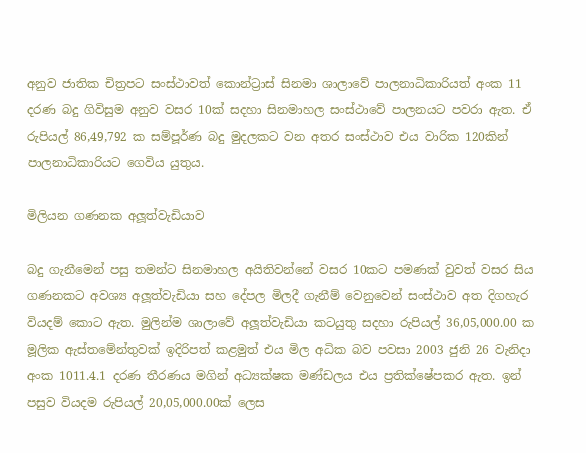අනුව ජාතික චිත්‍රපට සංස්ථාවත් කොන්ට්‍රාස් සිනමා ශාලාවේ පාලනාධිකාරියත් අංක 11 දරණ බදු ගිවිසුම අනුව වසර 10ක් සදහා සිනමාහල සංස්ථාවේ පාලනයට පවරා ඇත. ඒ රුපියල් 86,49,792 ක සම්පූර්ණ බදු මුදලකට වන අතර සංස්ථාව එය වාරික 120කින් පාලනාධිකාරියට ගෙවිය යුතුය.

මිලියන ගණනක අලූත්වැඩියාව

බදු ගැනීමෙන් පසු තමන්ට සිනමාහල අයිතිවන්නේ වසර 10කට පමණක් වුවත් වසර සිය ගණනකට අවශ්‍ය අලූත්වැඩියා සහ දේපල මිලදී ගැනීම් වෙනුවෙන් සංස්ථාව අත දිගහැර වියදම් කොට ඇත. මුලින්ම ශාලාවේ අලූත්වැඩියා කටයුතු සදහා රුපියල් 36,05,000.00 ක මූලික ඇස්තමේන්තුවක් ඉදිරිපත් කළමුත් එය මිල අධික බව පවසා 2003 ජුනි 26 වැනිදා අංක 1011.4.1 දරණ තීරණය මගින් අධ්‍යක්ෂක මණ්ඩලය එය ප්‍රතික්ෂේපකර ඇත. ඉන් පසුව වියදම රුපියල් 20,05,000.00ක් ලෙස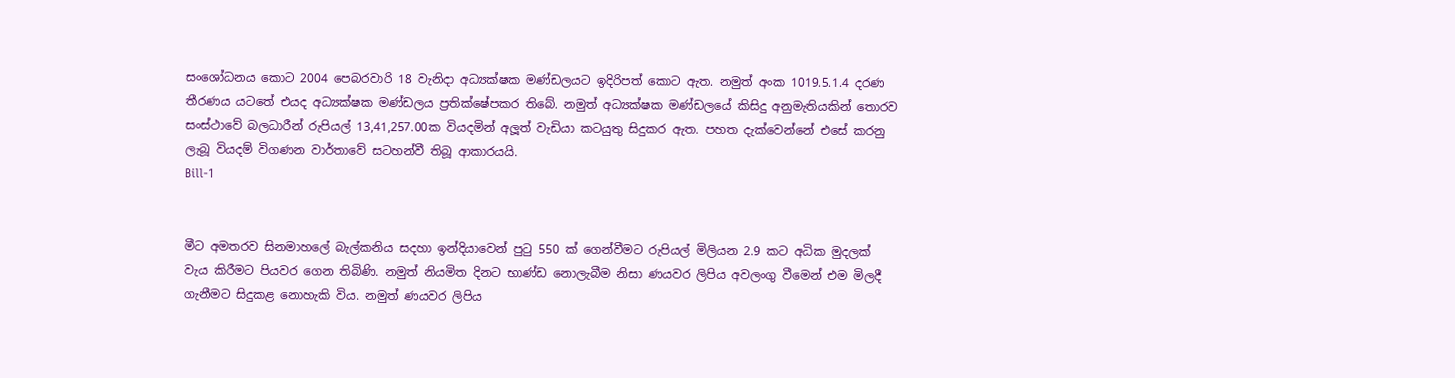සංශෝධනය කොට 2004 පෙබරවාරි 18 වැනිදා අධ්‍යක්ෂක මණ්ඩලයට ඉදිරිපත් කොට ඇත. නමුත් අංක 1019.5.1.4 දරණ තීරණය යටතේ එයද අධ්‍යක්ෂක මණ්ඩලය ප්‍රතික්ෂේපකර තිබේ. නමුත් අධ්‍යක්ෂක මණ්ඩලයේ කිසිදු අනුමැතියකින් තොරව සංස්ථාවේ බලධාරීන් රුපියල් 13,41,257.00ක වියදමින් අලූත් වැඩියා කටයුතු සිදුකර ඇත. පහත දැක්වෙන්නේ එසේ කරනු ලැබූ වියදම් විගණන වාර්තාවේ සටහන්වී තිබූ ආකාරයයි.
Bill-1


මීට අමතරව සිනමාහලේ බැල්කනිය සදහා ඉන්දියාවෙන් පුටු 550 ක් ගෙන්වීමට රුපියල් මිලියන 2.9 කට අධික මුදලක් වැය කිරීමට පියවර ගෙන තිබිණි. නමුත් නියමිත දිනට භාණ්ඩ නොලැබීම නිසා ණයවර ලිපිය අවලංගු වීමෙන් එම මිලදී ගැනීමට සිදුකළ නොහැකි විය. නමුත් ණයවර ලිපිය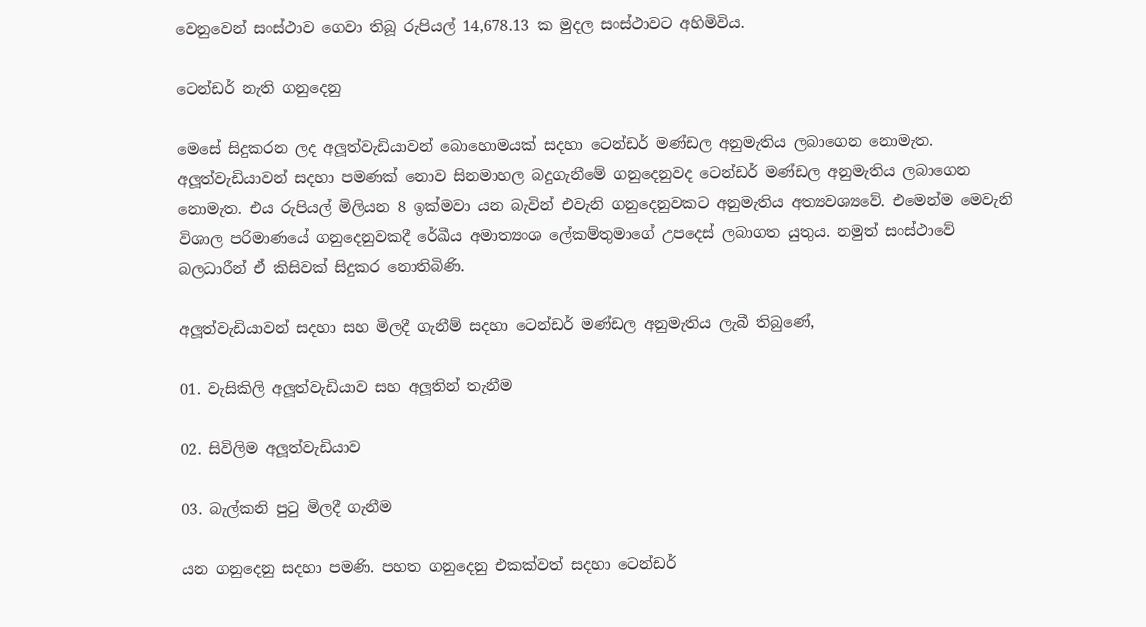වෙනුවෙන් සංස්ථාව ගෙවා තිබූ රුපියල් 14,678.13 ක මුදල සංස්ථාවට අහිමිවිය.

ටෙන්ඩර් නැති ගනුදෙනු

මෙසේ සිදුකරන ලද අලූත්වැඩියාවන් බොහොමයක් සදහා ටෙන්ඩර් මණ්ඩල අනුමැතිය ලබාගෙන නොමැත. අලූත්වැඩියාවන් සදහා පමණක් නොව සිනමාහල බදුගැනීමේ ගනුදෙනුවද ටෙන්ඩර් මණ්ඩල අනුමැතිය ලබාගෙන නොමැත. එය රුපියල් මිලියන 8 ඉක්මවා යන බැවින් එවැනි ගනුදෙනුවකට අනුමැතිය අත්‍යවශ්‍යවේ. එමෙන්ම මෙවැනි විශාල පරිමාණයේ ගනුදෙනුවකදී රේඛීය අමාත්‍යංශ ලේකම්තුමාගේ උපදෙස් ලබාගත යුතුය. නමුත් සංස්ථාවේ බලධාරීන් ඒ කිසිවක් සිදුකර නොතිබිණි.

අලූත්වැඩියාවන් සදහා සහ මිලදී ගැනීම් සදහා ටෙන්ඩර් මණ්ඩල අනුමැතිය ලැබී තිබුණේ,

01. වැසිකිලි අලූත්වැඩියාව සහ අලූතින් තැනීම

02. සිවිලිම අලූත්වැඩියාව

03. බැල්කනි පුටු මිලදී ගැනීම

යන ගනුදෙනු සදහා පමණි. පහත ගනුදෙනු එකක්වත් සදහා ටෙන්ඩර්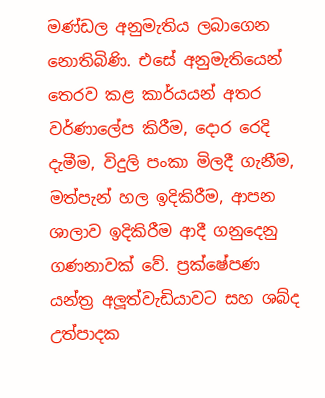මණ්ඩල අනුමැතිය ලබාගෙන නොතිබිණි. එසේ අනුමැතියෙන් තෙරව කළ කාර්යයන් අතර වර්ණාලේප කිරීම, දොර රෙදි දැමීම, විදුලි පංකා මිලදී ගැනීම, මත්පැන් හල ඉදිකිරීම, ආපන ශාලාව ඉදිකිරීම ආදී ගනුදෙනු ගණනාවක් වේ. ප්‍රක්ෂේපණ යන්ත්‍ර අලූත්වැඩියාවට සහ ශබ්ද උත්පාදක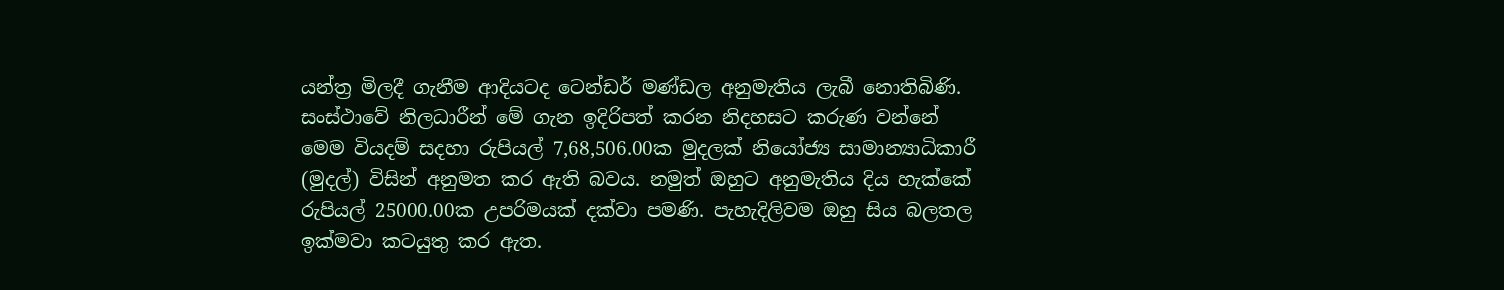යන්ත්‍ර මිලදී ගැනීම ආදියටද ටෙන්ඩර් මණ්ඩල අනුමැතිය ලැබී නොතිබිණි. සංස්ථාවේ නිලධාරීන් මේ ගැන ඉදිරිපත් කරන නිදහසට කරුණ වන්නේ මෙම වියදම් සදහා රුපියල් 7,68,506.00ක මුදලක් නියෝජ්‍ය සාමාන්‍යාධිකාරී (මුදල්) විසින් අනුමත කර ඇති බවය. නමුත් ඔහුට අනුමැතිය දිය හැක්කේ රුපියල් 25000.00ක උපරිමයක් දක්වා පමණි. පැහැදිලිවම ඔහු සිය බලතල ඉක්මවා කටයුතු කර ඇත.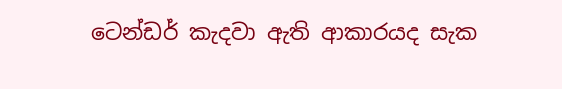ටෙන්ඩර් කැදවා ඇති ආකාරයද සැක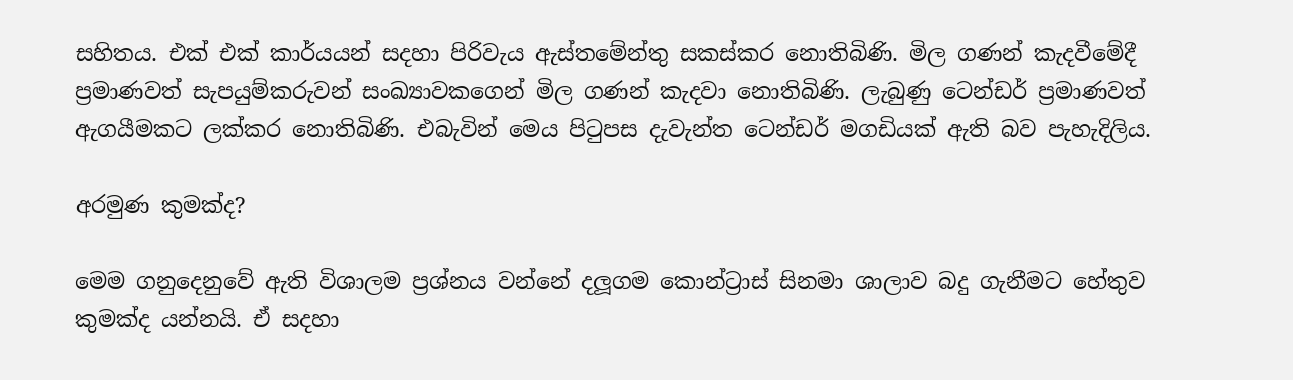සහිතය. එක් එක් කාර්යයන් සදහා පිරිවැය ඇස්තමේන්තු සකස්කර නොතිබිණි. මිල ගණන් කැදවීමේදී ප්‍රමාණවත් සැපයුම්කරුවන් සංඛ්‍යාවකගෙන් මිල ගණන් කැදවා නොතිබිණි. ලැබුණු ටෙන්ඩර් ප්‍රමාණවත් ඇගයීමකට ලක්කර නොතිබිණි. එබැවින් මෙය පිටුපස දැවැන්ත ටෙන්ඩර් මගඩියක් ඇති බව පැහැදිලිය.

අරමුණ කුමක්ද?

මෙම ගනුදෙනුවේ ඇති විශාලම ප්‍රශ්නය වන්නේ දලූගම කොන්ට්‍රාස් සිනමා ශාලාව බදු ගැනීමට හේතුව කුමක්ද යන්නයි. ඒ සදහා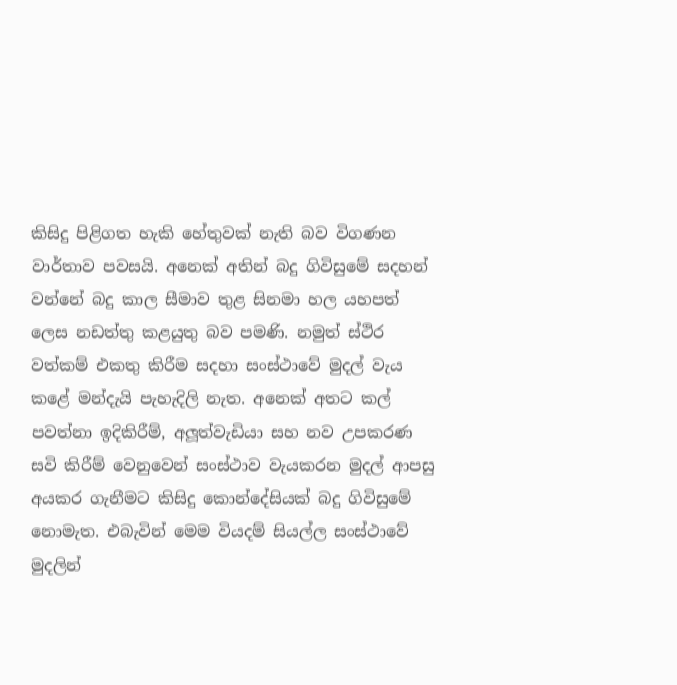කිසිදු පිළිගත හැකි හේතුවක් නැති බව විගණන වාර්තාව පවසයි. අනෙක් අතින් බදු ගිවිසුමේ සදහන් වන්නේ බදු කාල සීමාව තුළ සිනමා හල යහපත් ලෙස නඩත්තු කළයුතු බව පමණි. නමුත් ස්ථිර වත්කම් එකතු කිරීම සදහා සංස්ථාවේ මුදල් වැය කළේ මන්දැයි පැහැදිලි නැත. අනෙක් අතට කල් පවත්නා ඉදිකිරීම්, අලූත්වැඩියා සහ නව උපකරණ සවි කිරීම් වෙනුවෙන් සංස්ථාව වැයකරන මුදල් ආපසු අයකර ගැනීමට කිසිදු කොන්දේසියක් බදු ගිවිසුමේ නොමැත. එබැවින් මෙම වියදම් සියල්ල සංස්ථාවේ මුදලින්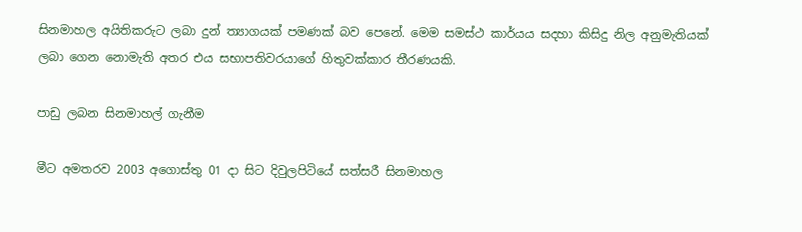සිනමාහල අයිතිකරුට ලබා දුන් ත්‍යාගයක් පමණක් බව පෙනේ. මෙම සමස්ථ කාර්යය සදහා කිසිදු නිල අනුමැතියක් ලබා ගෙන නොමැති අතර එය සභාපතිවරයාගේ හිතුවක්කාර තීරණයකි.

පාඩු ලබන සිනමාහල් ගැනීම

මීට අමතරව 2003 අගොස්තු 01 දා සිට දිවුලපිටියේ සත්සරී සිනමාහල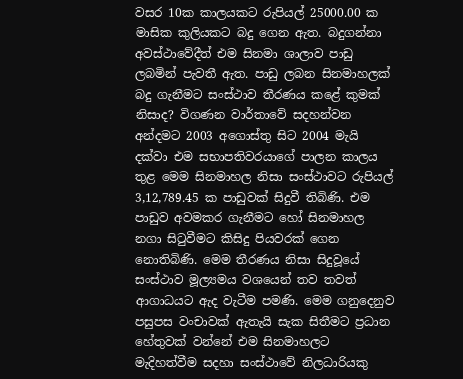වසර 10ක කාලයකට රුපියල් 25000.00 ක මාසික කුලියකට බදු ගෙන ඇත. බදුගන්නා අවස්ථාවේදීත් එම සිනමා ශාලාව පාඩු ලබමින් පැවතී ඇත. පාඩු ලබන සිනමාහලක් බදු ගැනීමට සංස්ථාව තීරණය කළේ කුමක් නිසාද? විගණන වාර්තාවේ සදහන්වන අන්දමට 2003 අගොස්තු සිට 2004 මැයි දක්වා එම සභාපතිවරයාගේ පාලන කාලය තුළ මෙම සිනමාහල නිසා සංස්ථාවට රුපියල් 3,12,789.45 ක පාඩුවක් සිදුවී තිබිණි. එම පාඩුව අවමකර ගැනීමට හෝ සිනමාහල නගා සිටුවීමට කිසිදු පියවරක් ගෙන නොතිබිණි. මෙම තීරණය නිසා සිදුවූයේ සංස්ථාව මූල්‍යමය වශයෙන් තව තවත් ආගාධයට ඇද වැටීම පමණි. මෙම ගනුදෙනුව පසුපස වංචාවක් ඇතැයි සැක සිතීමට ප්‍රධාන හේතුවක් වන්නේ එම සිනමාහලට මැදිහත්වීම සදහා සංස්ථාවේ නිලධාරියකු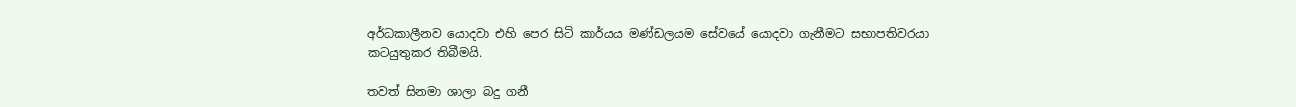අර්ධකාලීනව යොදවා එහි පෙර සිටි කාර්යය මණ්ඩලයම සේවයේ යොදවා ගැනීමට සභාපතිවරයා කටයුතුකර තිබීමයි.

තවත් සිනමා ශාලා බදු ගනී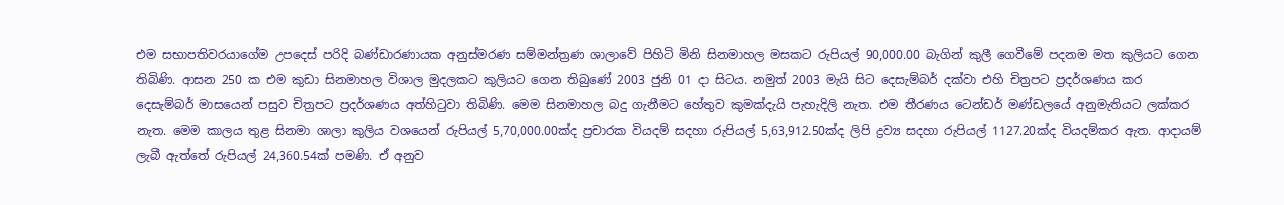එම සභාපතිවරයාගේම උපදෙස් පරිදි බණ්ඩාරණායක අනුස්මරණ සම්මන්ත්‍රණ ශාලාවේ පිහිටි මිනි සිනමාහල මසකට රුපියල් 90,000.00 බැගින් කුලී ගෙවීමේ පදනම මත කුලියට ගෙන තිබිණි. ආසන 250 ක එම කුඩා සිනමාහල විශාල මුදලකට කුලියට ගෙන තිබුණේ 2003 ජුනි 01 දා සිටය. නමුත් 2003 මැයි සිට දෙසැම්බර් දක්වා එහි චිත්‍රපට ප්‍රදර්ශණය කර දෙසැම්බර් මාසයෙන් පසුව චිත්‍රපට ප්‍රදර්ශණය අත්හිටුවා තිබිණි. මෙම සිනමාහල බදු ගැනීමට හේතුව කුමක්දැයි පැහැදිලි නැත. එම තීරණය ටෙන්ඩර් මණ්ඩලයේ අනුමැතියට ලක්කර නැත. මෙම කාලය තුළ සිනමා ශාලා කුලිය වශයෙන් රුපියල් 5,70,000.00ක්ද ප්‍රචාරක වියදම් සදහා රුපියල් 5,63,912.50ක්ද ලිපි ද්‍රව්‍ය සදහා රුපියල් 1127.20ක්ද වියදම්කර ඇත. ආදායම් ලැබී ඇත්තේ රුපියල් 24,360.54ක් පමණි. ඒ අනුව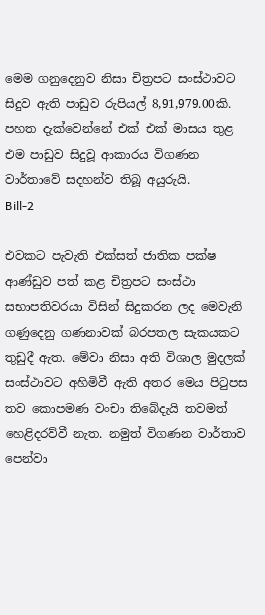මෙම ගනුදෙනුව නිසා චිත්‍රපට සංස්ථාවට සිදුව ඇති පාඩුව රුපියල් 8,91,979.00කි. පහත දැක්වෙන්නේ එක් එක් මාසය තුළ එම පාඩුව සිදුවූ ආකාරය විගණන වාර්තාවේ සදහන්ව තිබූ අයුරුයි.
Bill-2

එවකට පැවැති එක්සත් ජාතික පක්ෂ ආණ්ඩුව පත් කළ චිත්‍රපට සංස්ථා සභාපතිවරයා විසින් සිදුකරන ලද මෙවැනි ගණුදෙනු ගණනාවක් බරපතල සැකයකට තුඩුදී ඇත. මේවා නිසා අති විශාල මුදලක් සංස්ථාවට අහිමිවී ඇති අතර මෙය පිටුපස තව කොපමණ වංචා තිබේදැයි තවමත් හෙළිදරව්වී නැත. නමුත් විගණන වාර්තාව පෙන්වා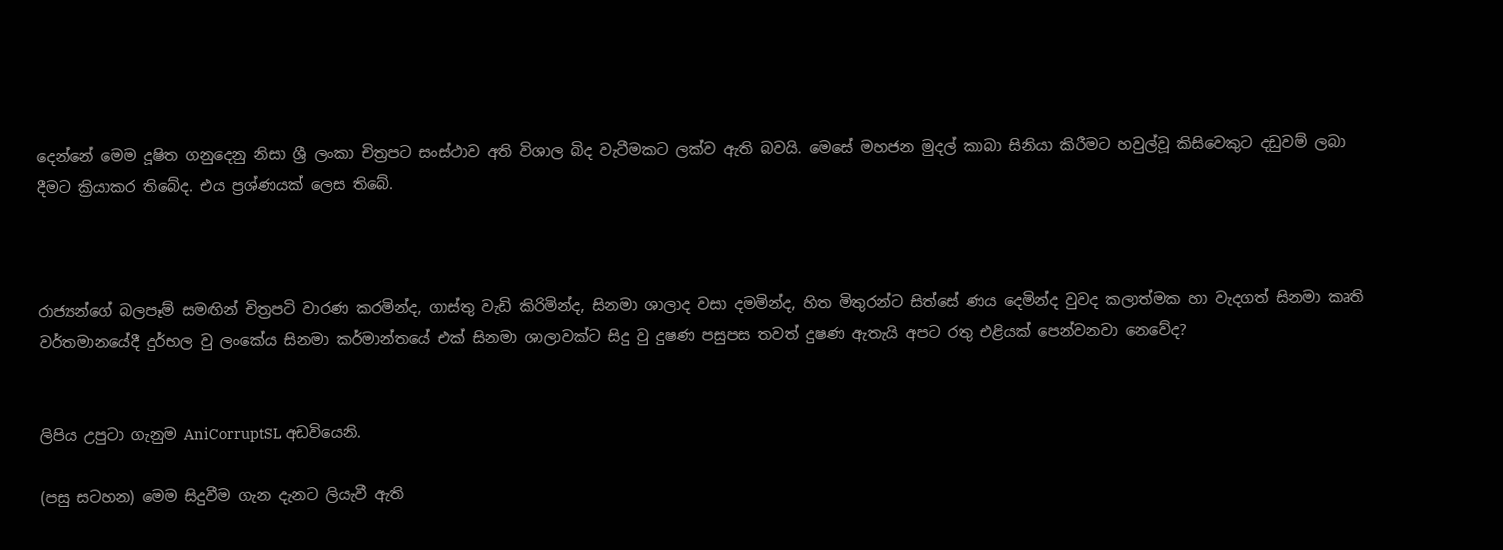දෙන්නේ මෙම දූෂිත ගනුදෙනු නිසා ශ්‍රී ලංකා චිත්‍රපට සංස්ථාව අති විශාල බිද වැටීමකට ලක්ව ඇති බවයි. මෙසේ මහජන මුදල් කාබා සිනියා කිරීමට හවුල්වූ කිසිවෙකුට දඩුවම් ලබා දීමට ක්‍රියාකර තිබේද. එය ප්‍රශ්ණයක් ලෙස තිබේ.



රාජ්‍යන්ගේ බලපෑම් සමඟින් චිත්‍රපටි වාරණ කරමින්ද, ගාස්තු වැඩි කිරිමින්ද, සිනමා ශාලාද වසා දමමින්ද, හිත මිතුරන්ට සිත්සේ ණය දෙමින්ද වුවද කලාත්මක හා වැදගත් සිනමා කෘති වර්තමානයේදී දුර්භල වු ලංකේය සිනමා කර්මාන්තයේ එක් සිනමා ශාලාවක්ට සිදු වු දුෂණ පසුපස තවත් දුෂණ ඇතැයි අපට රතු එළියක් පෙන්වනවා නෙවේද?


ලිපිය උපුටා ගැනුම AniCorruptSL අඩවියෙනි.

(පසු සටහන) මෙම සිදුවීම ගැන දැනට ලියැවී ඇති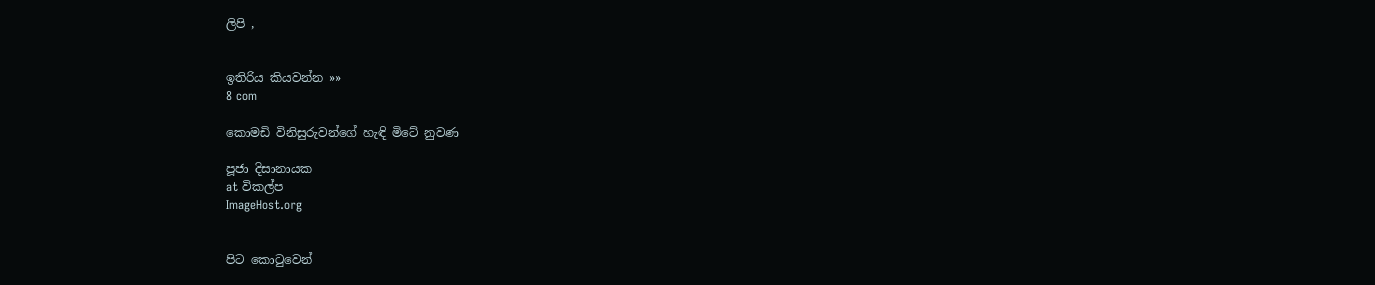ලිපි ,


ඉතිරිය කියවන්න »»
8 com

කොමඩි විනිසුරුවන්ගේ හැඳි මිටේ නුවණ

පූජා දිසානායක
at විකල්ප
ImageHost.org


පිට කොටුවෙන්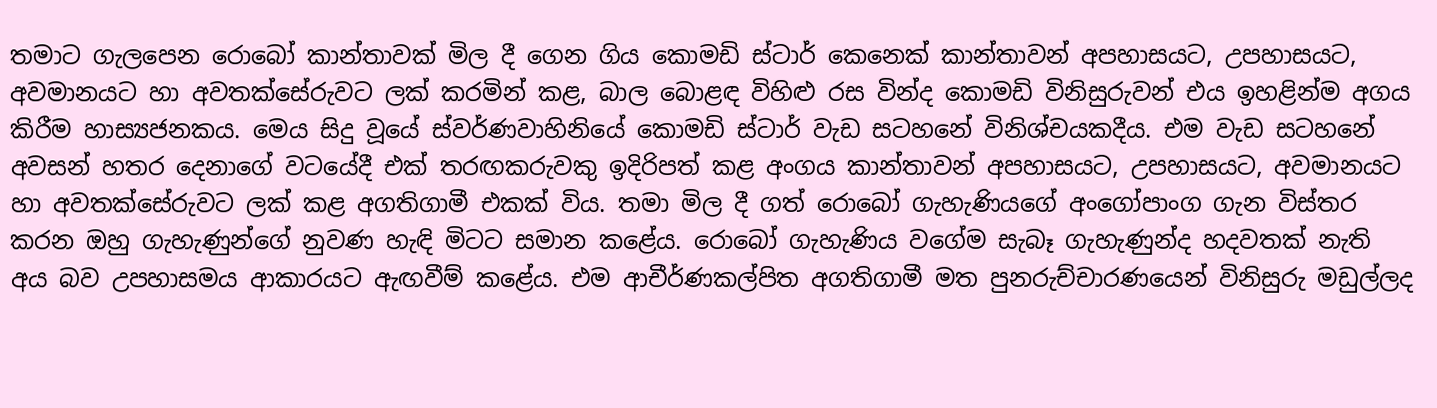තමාට ගැලපෙන රොබෝ කාන්තාවක් මිල දී ගෙන ගිය කොමඩි ස්ටාර් කෙනෙක් කාන්තාවන් අපහාසයට, උපහාසයට, අවමානයට හා අවතක්සේරුවට ලක් කරමින් කළ, බාල බොළඳ විහිළු රස වින්ද කොමඩි විනිසුරුවන් එය ඉහළින්ම අගය කිරීම හාස්‍යජනකය. මෙය සිදු වූයේ ස්වර්ණවාහිනියේ කොමඩි ස්ටාර් වැඩ සටහනේ විනිශ්චයකදීය. එම වැඩ සටහනේ අවසන් හතර දෙනාගේ වටයේදී එක් තරඟකරුවකු ඉදිරිපත් කළ අංගය කාන්තාවන් අපහාසයට, උපහාසයට, අවමානයට හා අවතක්සේරුවට ලක් කළ අගතිගාමී එකක් විය. තමා මිල දී ගත් රොබෝ ගැහැණියගේ අංගෝපාංග ගැන විස්තර කරන ඔහු ගැහැණුන්ගේ නුවණ හැඳි මිටට සමාන කළේය. රොබෝ ගැහැණිය වගේම සැබෑ ගැහැණුන්ද හදවතක් නැති අය බව උපහාසමය ආකාරයට ඇඟවීම් කළේය. එම ආචීර්ණකල්පිත අගතිගාමී මත පුනරුච්චාරණයෙන් විනිසුරු මඩුල්ලද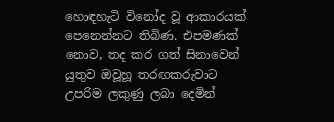හොඳහැටි විනෝද වූ ආකාරයක් පෙනෙන්නට තිබිණ. එපමණක් නොව, තද කර ගත් සිනාවෙන් යුතුව ඔවූහූ තරඟකරුවාට උපරිම ලකුණු ලබා දෙමින්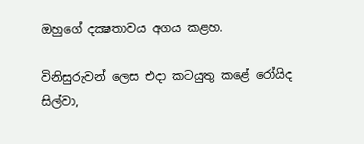ඔහුගේ දක්‍ෂතාවය අගය කළහ.

විනිසුරුවන් ලෙස එදා කටයුතු කළේ රෝයිද සිල්වා,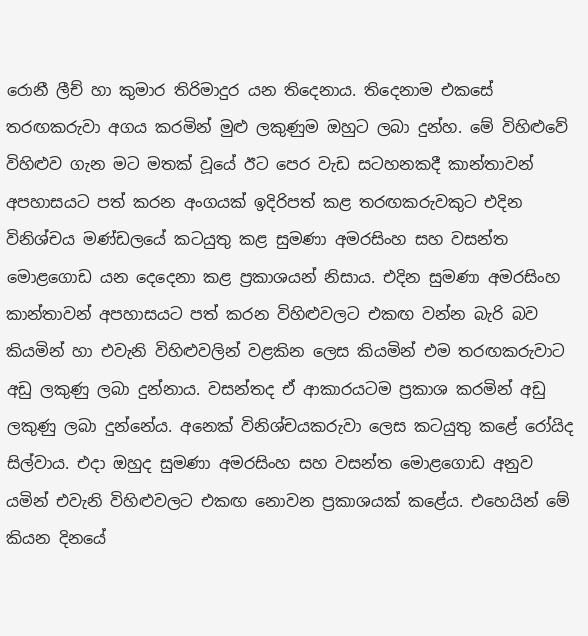රොනී ලීච් හා කුමාර තිරිමාදුර යන තිදෙනාය. තිදෙනාම එකසේ තරඟකරුවා අගය කරමින් මුළු ලකුණුම ඔහුට ලබා දුන්හ. මේ විහිළුවේ විහිළුව ගැන මට මතක් වූයේ ඊට පෙර වැඩ සටහනකදී කාන්තාවන් අපහාසයට පත් කරන අංගයක් ඉදිරිපත් කළ තරඟකරුවකුට එදින විනිශ්චය මණ්ඩලයේ කටයුතු කළ සුමණා අමරසිංහ සහ වසන්ත මොළගොඩ යන දෙදෙනා කළ ප්‍රකාශයන් නිසාය. එදින සුමණා අමරසිංහ කාන්තාවන් අපහාසයට පත් කරන විහිළුවලට එකඟ වන්න බැරි බව කියමින් හා එවැනි විහිළුවලින් වළකින ලෙස කියමින් එම තරඟකරුවාට අඩු ලකුණු ලබා දුන්නාය. වසන්තද ඒ ආකාරයටම ප්‍රකාශ කරමින් අඩු ලකුණු ලබා දුන්නේය. අනෙක් විනිශ්චයකරුවා ලෙස කටයුතු කළේ රෝයිද සිල්වාය. එදා ඔහුද සුමණා අමරසිංහ සහ වසන්ත මොළගොඩ අනුව යමින් එවැනි විහිළුවලට එකඟ නොවන ප්‍රකාශයක් කළේය. එහෙයින් මේ කියන දිනයේ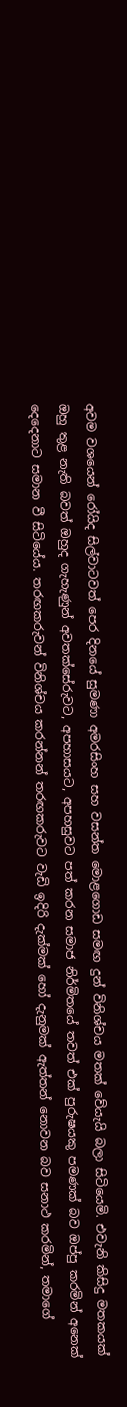අවම වශයෙන් රෝයිද සිල්වාටවත් පෙර දිනයේ සුමණා අමරසිංහ සහ වසන්ත මොළගොඩ සමඟ දුන් විනිශ්චය මතක් වේයැයි බලා සිටියෙමි. එවැනි කිසිදු මතකයක් ඔහු තුළ නැති බවත් ඔහුද ගැහැණුන් අවතක්සේරුවට, අපහාසයට, අපහසුවට පත් කරන සමාජ නිර්මිතයේ තවත් එක් පුරුෂයකු පමණක් බව ඔප්පු කරමින් අනෙක් දෙදෙනාට සමාන වී සිටියේය. තරඟකරුවන් විනිශ්චය කරන්නන් තරඟකරුවට වැඩි ඉදිරි දැක්මක් හෝ දැනුමක් ඇත්තන් නොවන බව සනාථ කරමින්, තමාගේ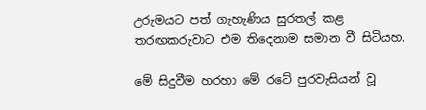උරුමයට පත් ගැහැණිය සුරතල් කළ තරඟකරුවාට එම තිදෙනාම සමාන වී සිටියහ.

මේ සිදුවීම හරහා මේ රටේ පුරවැසියන් වූ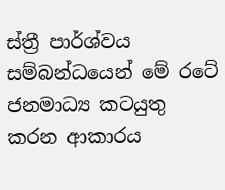ස්ත්‍රී පාර්ශ්වය සම්බන්ධයෙන් මේ රටේ ජනමාධ්‍ය කටයුතු කරන ආකාරය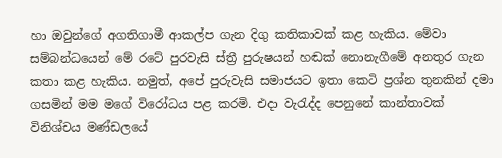හා ඔවුන්ගේ අගතිගාමී ආකල්ප ගැන දිගු කතිකාවක් කළ හැකිය. මේවා සම්බන්ධයෙන් මේ රටේ පුරවැසි ස්ත්‍රී පුරුෂයන් හඬක් නොනැගීමේ අනතුර ගැන කතා කළ හැකිය. නමුත්, අපේ පුරුවැසි සමාජයට ඉතා කෙටි ප්‍රශ්න තුනකින් දමා ගසමින් මම මගේ විරෝධය පළ කරමි. එදා වැරැද්ද පෙනුනේ කාන්තාවක් විනිශ්චය මණ්ඩලයේ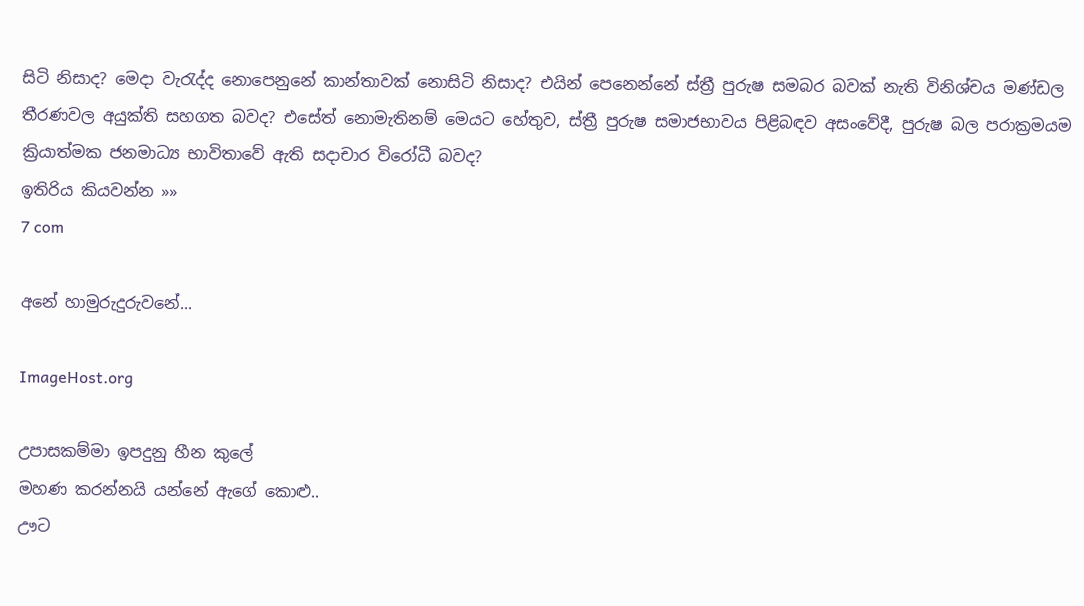සිටි නිසාද? මෙදා වැරැද්ද නොපෙනුනේ කාන්තාවක් නොසිටි නිසාද? එයින් පෙනෙන්නේ ස්ත්‍රී පුරුෂ සමබර බවක් නැති විනිශ්චය මණ්ඩල තීරණවල අයුක්ති සහගත බවද? එසේත් නොමැතිනම් මෙයට හේතුව, ස්ත්‍රී පුරුෂ සමාජභාවය පිළිබඳව අසංවේදී, පුරුෂ බල පරාක්‍රමයම ක්‍රියාත්මක ජනමාධ්‍ය භාවිතාවේ ඇති සදාචාර විරෝධී බවද?
ඉතිරිය කියවන්න »»
7 com

අනේ හාමුරුදුරුවනේ...

ImageHost.org

උපාසකම්මා ඉපදුනු හීන කුලේ
මහණ කරන්නයි යන්නේ ඇගේ කොළු..
ඌට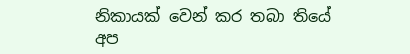නිකායක් වෙන් කර තබා තියේ
අප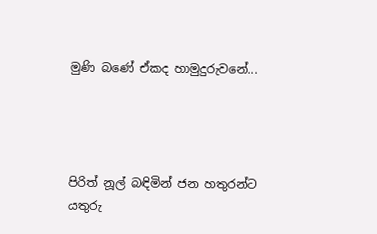මුණි බණේ ඒකද හාමුදුරුවනේ...




පිරිත් නූල් බඳිමින් ජන හතුරන්ට
යතුරු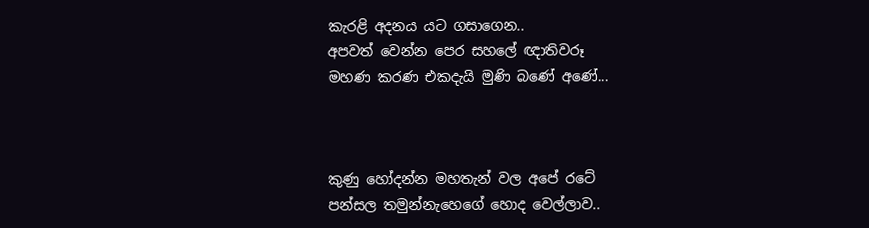කැරළි අදනය යට ගසාගෙන..
අපවත් වෙන්න පෙර සහලේ ඥාතිවරූ
මහණ කරණ එකදැයි මුණි බණේ අණේ...



කුණු හෝදන්න මහතැන් වල අපේ රටේ
පන්සල තමුන්නැහෙගේ හොද වෙල්ලාව..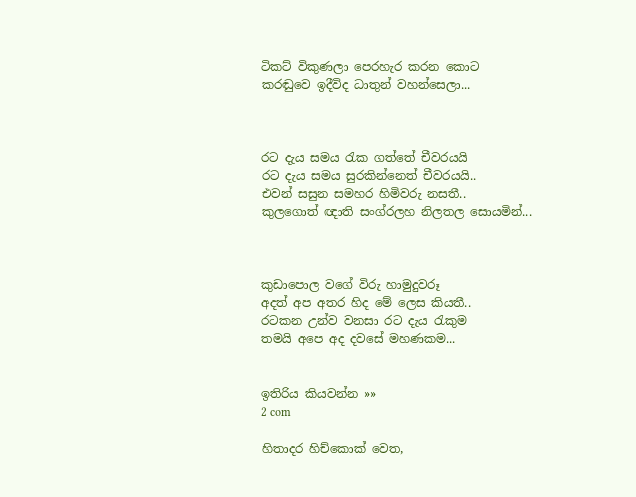ටිකට් විකුණලා පෙරහැර කරන කොට
කරඬුවෙ ඉදීවිද ධාතුන් වහන්සෙලා...



රට දැය සමය රැක ගත්තේ චීවරයයි
රට දැය සමය සුරකින්නෙත් චීවරයයි..
එවන් සසුන සමහර හිමිවරු නසතී..
කුලගොත් ඥාති සංග්රලහ නිලතල සොයමින්...



කුඩාපොල වගේ විරු හාමුදුවරූ
අදත් අප අතර හිද මේ ලෙස කියතී..
රටකන උන්ව වනසා රට දැය රැකුම
තමයි අපෙ අද දවසේ මහණකම...


ඉතිරිය කියවන්න »»
2 com

හිතාදර හිච්කොක් වෙත,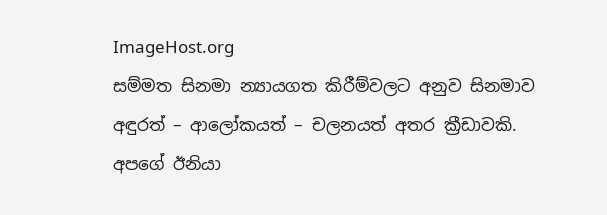ImageHost.org
සම්මත සිනමා න්‍යායගත කිරීම්වලට අනුව සිනමාව
අඳුරත් – ආලෝකයත් – චලනයත් අතර ක්‍රීඩාවකි.
අපගේ ඊනියා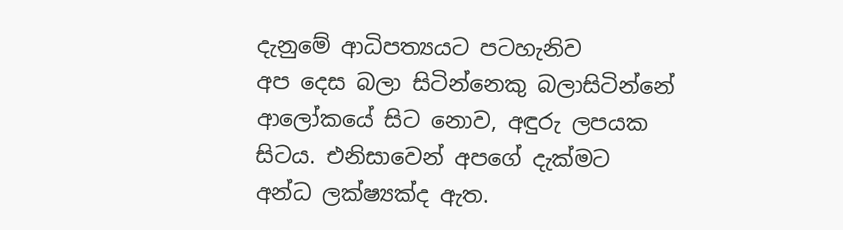දැනුමේ ආධිපත්‍යයට පටහැනිව
අප දෙස බලා සිටින්නෙකු බලාසිටින්නේ
ආලෝකයේ සිට නොව, අඳුරු ලපයක
සිටය. එනිසාවෙන් අපගේ දැක්මට
අන්ධ ලක්ෂ්‍යක්ද ඇත.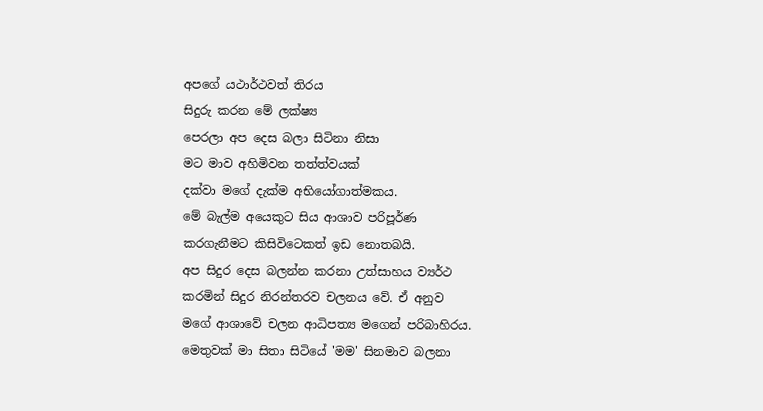අපගේ යථාර්ථවත් තිරය
සිදුරු කරන මේ ලක්ෂ්‍ය
පෙරලා අප දෙස බලා සිටිනා නිසා
මට මාව අහිමිවන තත්ත්වයක්
දක්වා මගේ දැක්ම අභියෝගාත්මකය.
මේ බැල්ම අයෙකුට සිය ආශාව පරිපූර්ණ
කරගැනීමට කිසිවිටෙකත් ඉඩ නොතබයි.
අප සිදුර දෙස බලන්න කරනා උත්සාහය ව්‍යර්ථ
කරමින් සිදුර නිරන්තරව චලනය වේ. ඒ අනුව
මගේ ආශාවේ චලන ආධිපත්‍ය මගෙන් පරිබාහිරය.
මෙතුවක් මා සිතා සිටියේ 'මම' සිනමාව බලනා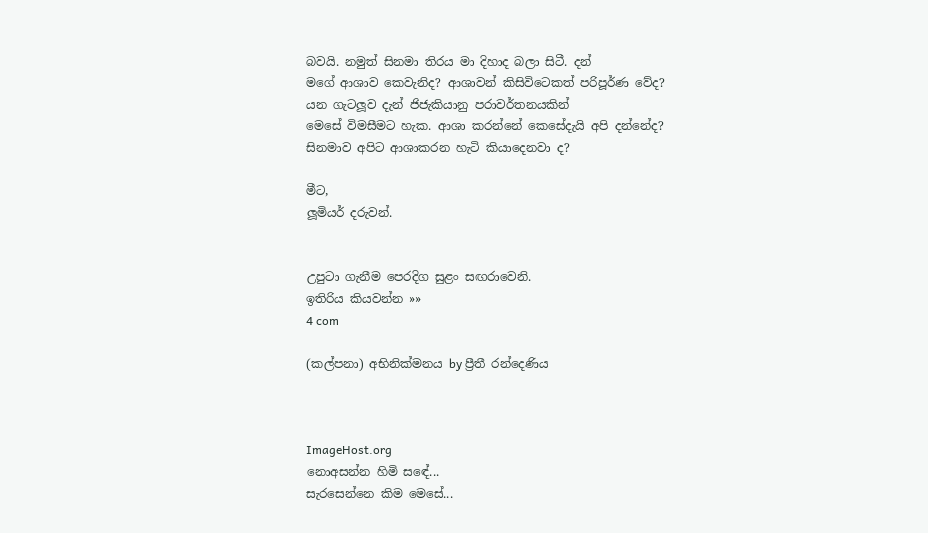බවයි. නමුත් සිනමා තිරය මා දිහාද බලා සිටී. දන්
මගේ ආශාව කෙවැනිද? ආශාවන් කිසිවිටෙකත් පරිපූර්ණ වේද?
යන ගැටලූව දැන් ජිජැකියානු පරාවර්තනයකින්
මෙසේ විමසීමට හැක. ආශා කරන්නේ කෙසේදැයි අපි දන්නේද?
සිනමාව අපිට ආශාකරන හැටි කියාදෙනවා ද?

මීට,
ලූමියර් දරුවන්.


උපුටා ගැනීම පෙරදිග සුළං සඟරාවෙනි.
ඉතිරිය කියවන්න »»
4 com

(කල්පනා) අභිනික්මනය by ප්‍රීතී රන්දෙණිය



ImageHost.org
නොඅසන්න හිමි සඳේ...
සැරසෙන්නෙ කිම මෙසේ...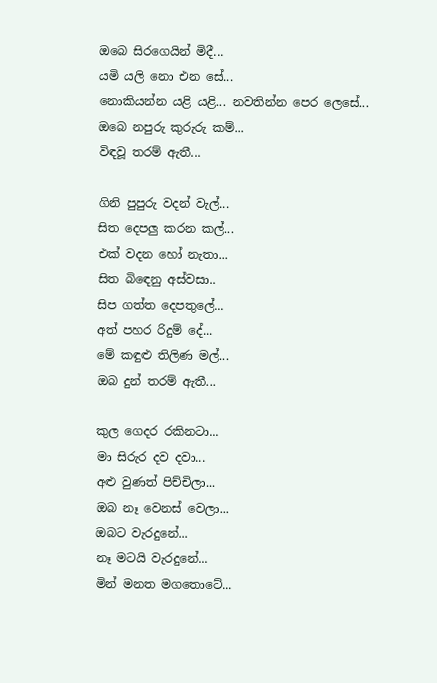ඔබෙ සිරගෙයින් මිදී...
යමි යලි නො එන සේ...
නොකියන්න යළි යළි... නවතින්න පෙර ලෙසේ...
ඔබෙ නපුරු කුරුරු කම්...
විඳවූ තරම් ඇතී...

ගිනි පුපුරු වදන් වැල්...
සිත දෙපලු කරන කල්...
එක් වදන හෝ නැතා...
සිත බිඳෙනු අස්වසා..
සිප ගත්ත දෙපතුලේ...
අත් පහර රිදුම් දේ...
මේ කඳුළු තිලිණ මල්...
ඔබ දුන් තරම් ඇතී...

කුල ගෙදර රකිනටා...
මා සිරුර දව දවා...
අළු වුණත් පිච්චිලා...
ඔබ නෑ වෙනස් වෙලා...
ඔබට වැරදුනේ...
නෑ මටයි වැරදුනේ...
මින් මනත මගතොටේ...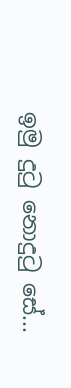ඉමු දුටු නොදුටු සේ...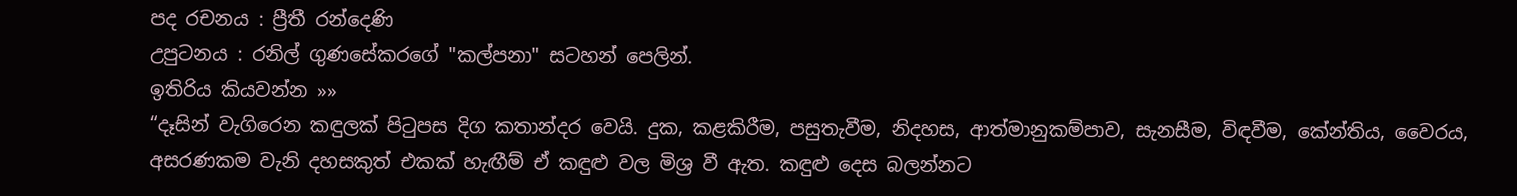පද රචනය : ප්‍රීතී රන්දෙණි
උපුටනය : රනිල් ගුණසේකරගේ "කල්පනා" සටහන් පෙලින්.
ඉතිරිය කියවන්න »»
“දෑසින් වැගිරෙන කඳුලක් පිටුපස දිග කතාන්දර වෙයි. දුක, කළකිරීම, පසුතැවීම, නිදහස, ආත්මානුකම්පාව, සැනසීම, විඳවීම, කේන්තිය, වෛරය, අසරණකම වැනි දහසකුත් එකක් හැඟීම් ඒ කඳුළු වල මිශ්‍ර වී ඇත. කඳුළු දෙස බලන්නට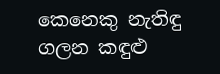කෙනෙකු නැතිඳු ගලන කඳුළු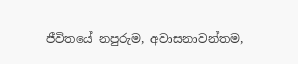ජීවිතයේ නපුරුම, අවාසනාවන්තම,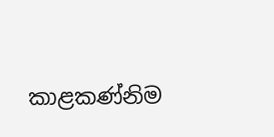කාළකණ්නිම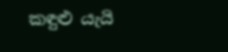කඳුළු යැයි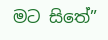මට සිතේ”